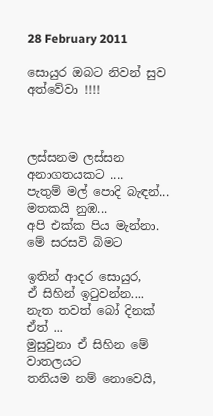28 February 2011

සොයුර ඔබට නිවන් සුව අත්වේවා !!!!



ලස්සනම ලස්සන අනාගතයකට ....
පැතුම් මල් පොදි බැඳන්...
මතකයි නුඹ...
අපි එක්ක පිය මැන්නා.
මේ සරසවි බිමට

ඉතින් ආදර සොයුර,
ඒ සිහින් ඉටුවන්න....
නැත තවත් බෝ දිනක්
ඒත් ...
මුසුවුනා ඒ සිහින මේ වාතලයට
තනියම නම් නොවෙයි,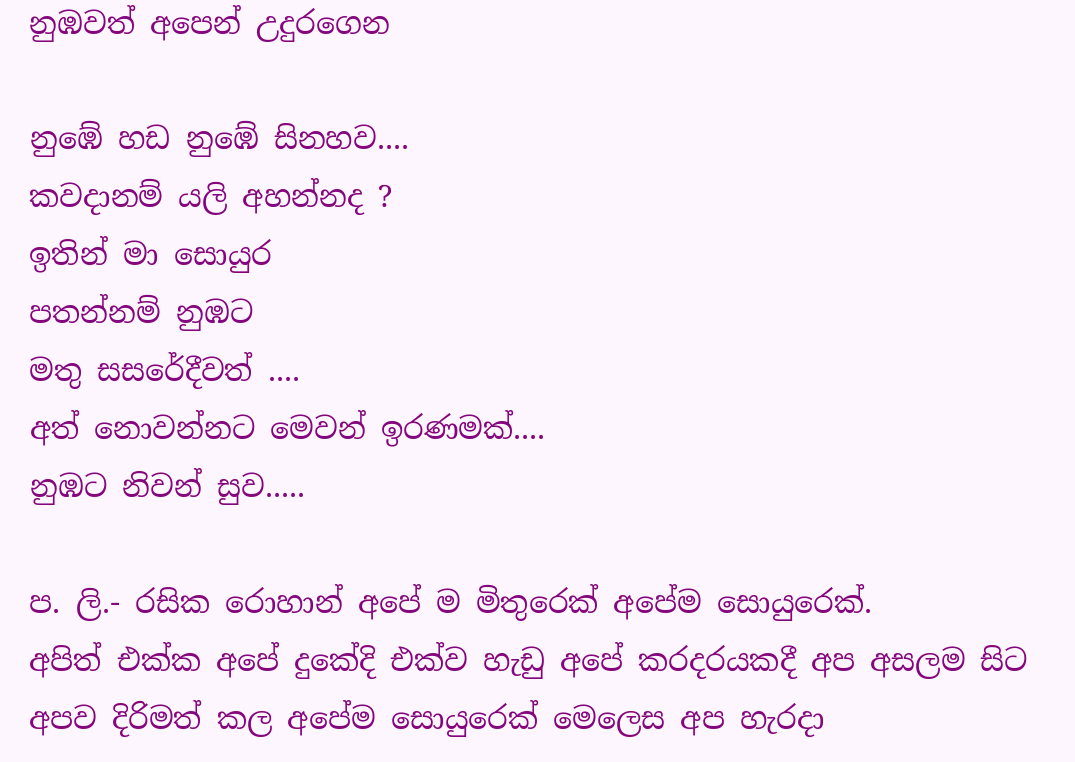නුඹවත් අපෙන් උදුරගෙන

නුඹේ හඩ නුඹේ සිනහව....
කවදානම් යලි අහන්නද ?
ඉතින් මා සොයුර
පතන්නම් නුඹට
මතු සසරේදීවත් ....
අත් නොවන්නට මෙවන් ඉරණමක්....
නුඹට නිවන් සුව.....

ප. ලි.- රසික රොහාන් අපේ ම මිතුරෙක් අපේම සොයුරෙක්.
අපිත් එක්ක අපේ දුකේදි එක්ව හැඩු අපේ කරදරයකදී අප අසලම සිට අපව දිරිමත් කල අපේම සොයුරෙක් මෙලෙස අප හැරදා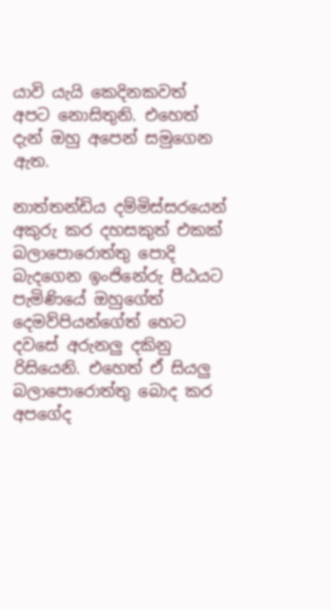යාවි යැයි කෙදිනකවත් අපට නොසිතුනි. එහෙත් දැන් ඔහු අපෙන් සමුගෙන ඇත.

නාත්තන්ඩිය දම්මිස්සරයෙන් අකුරු කර දහසකුත් එකක් බලාපොරොත්තු පොදි බැදගෙන ඉංජිනේරු පීඨයට පැමිණියේ ඔහුගේත් දෙමව්පියන්ගේත් හෙට දවසේ අරුනලු දකිනු රිසියෙනි. එහෙත් ඒ සියලු බලාපොරොත්තු බොද කර අපගේද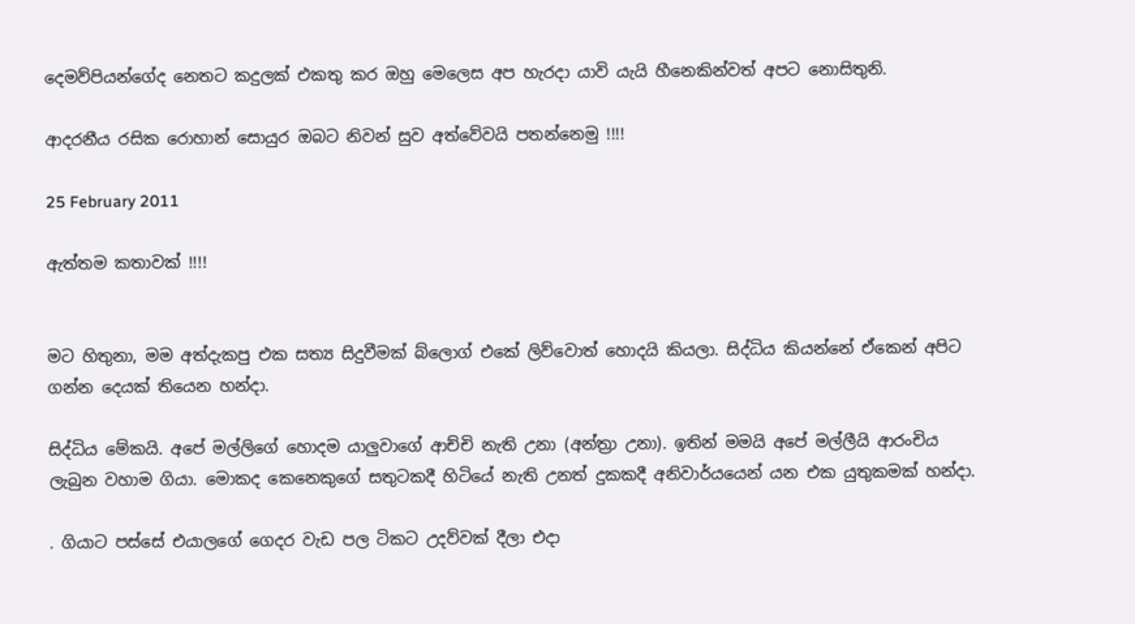දෙමව්පියන්ගේද නෙතට කදුලක් එකතු කර ඔහු මෙලෙස අප හැරදා යාවි යැයි හීනෙකින්වත් අපට නොසිතුනි.

ආදරනීය රසික රොහාන් සොයුර ඔබට නිවන් සුව අත්වේවයි පතන්නෙමු !!!!

25 February 2011

ඇත්තම කතාවක් !!!!


මට හිතුනා, මම අත්දැකපු එක සත්‍ය සිදුවීමක් බ්ලොග් එකේ ලිව්වොත් හොදයි කියලා. සිද්ධිය කියන්නේ ඒකෙන් අපිට ගන්න දෙයක් තියෙන හන්දා.

සිද්ධිය මේකයි. අපේ මල්ලිගේ හොදම යාලුවාගේ ආච්චි නැති උනා (අන්ත්‍රා උනා). ඉතින් මමයි අපේ මල්ලීයි ආරංචිය ලැබුන වහාම ගියා. මොකද කෙනෙකුගේ සතුටකදී හිටියේ නැති උනත් දුකකදී අනිවාර්යයෙන් යන එක යුතුකමක් හන්දා.

. ගියාට පස්සේ එයාලගේ ගෙදර වැඩ පල ටිකට උදව්වක් දීලා එදා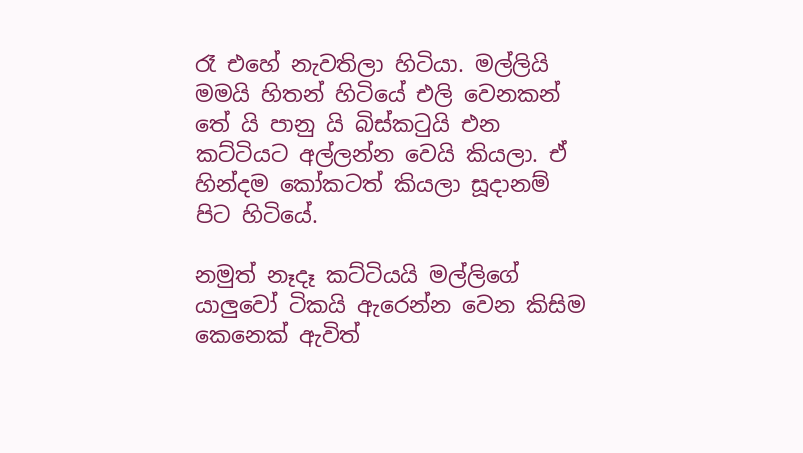රෑ එහේ නැවතිලා හිටියා. මල්ලියි මමයි හිතන් හිටියේ එලි වෙනකන් තේ යි පානු යි බිස්කටුයි එන කට්ටියට අල්ලන්න වෙයි කියලා. ඒ හින්දම කෝකටත් කියලා සූදානම් පිට හිටියේ.

නමුත් නෑදෑ කට්ටියයි මල්ලිගේ යාලුවෝ ටිකයි ඇරෙන්න වෙන කිසිම කෙනෙක් ඇවිත්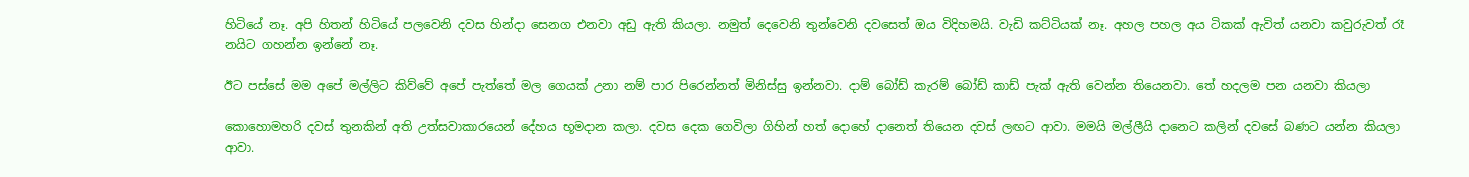හිටියේ නෑ. අපි හිතන් හිටියේ පලවෙනි දවස හින්දා සෙනග එනවා අඩු ඇති කියලා. නමුත් දෙවෙනි තුන්වෙනි දවසෙත් ඔය විදිහමයි. වැඩි කට්ටියක් නෑ. අහල පහල අය ටිකක් ඇවිත් යනවා කවුරුවත් රෑ නයිට ගහන්න ඉන්නේ නෑ.

ඊට පස්සේ මම අපේ මල්ලිට කිව්වේ අපේ පැත්තේ මල ගෙයක් උනා නම් පාර පිරෙන්නත් මිනිස්සු ඉන්නවා. දාම් බෝඩ් කැරම් බෝඩ් කාඩ් පැක් ඇති වෙන්න තියෙනවා. තේ හදලම පන යනවා කියලා

කොහොමහරි දවස් තුනකින් අති උත්සවාකාරයෙන් දේහය භූමදාන කලා. දවස දෙක ගෙවිලා ගිහින් හත් දොහේ දානෙත් තියෙන දවස් ලඟට ආවා. මමයි මල්ලීයි දානෙට කලින් දවසේ බණට යන්න කියලා ආවා.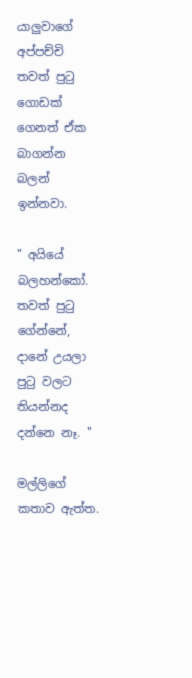යාලුවාගේ අප්පච්චි තවත් පුටු ගොඩක් ගෙනත් ඒක බාගන්න බලන් ඉන්නවා.

" අයියේ බලහන්කෝ. තවත් පුටු ගේන්නේ, දානේ උයලා පුටු වලට තියන්නද දන්නෙ නෑ. ''

මල්ලිගේ කතාව ඇත්ත.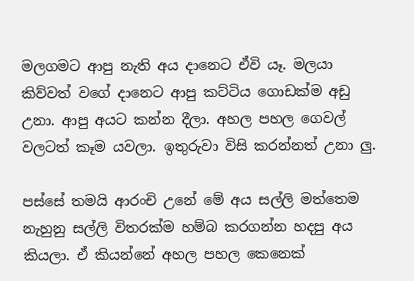මලගමට ආපු නැති අය දානෙට ඒවි යෑ. මලයා කිව්වත් වගේ දානෙට ආපු කට්ටිය ගොඩක්ම අඩු උනා. ආපු අයට කන්න දීලා. අහල පහල ගෙවල් වලටත් කෑම යවලා. ඉතුරුවා විසි කරන්නත් උනා ලු.

පස්සේ තමයි ආරංචි උනේ මේ අය සල්ලි මත්තෙම නැහුනු සල්ලි විතරක්ම හම්බ කරගන්න හදපු අය කියලා. ඒ කියන්නේ අහල පහල කෙනෙක්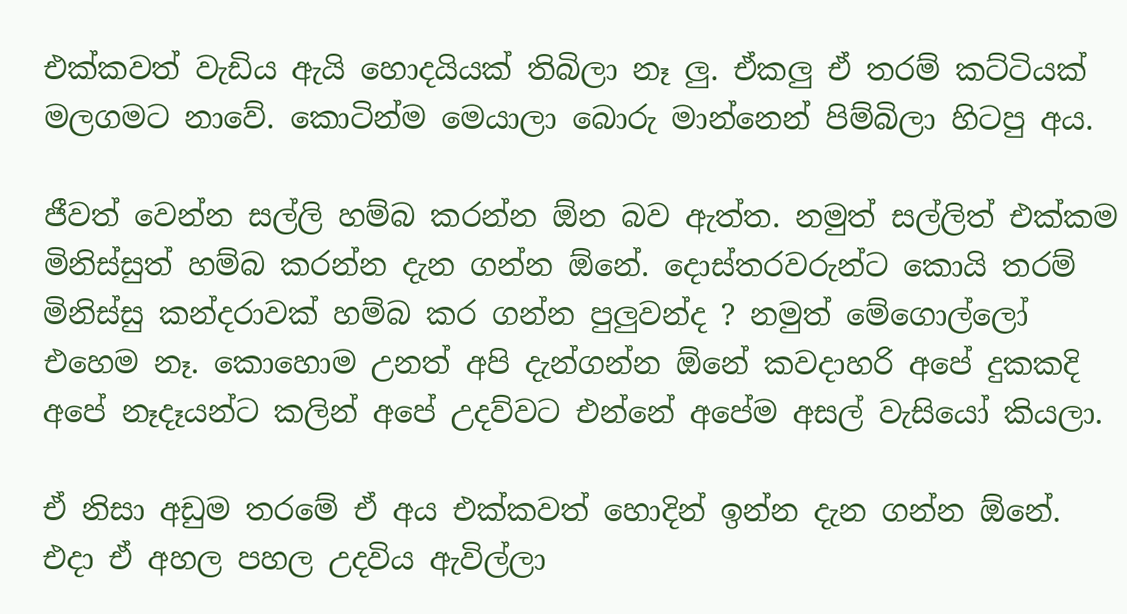එක්කවත් වැඩිය ඇයි හොදයියක් තිබිලා නෑ ලු. ඒකලු ඒ තරම් කට්ටියක් මලගමට නාවේ. කොටින්ම මෙයාලා බොරු මාන්නෙන් පිම්බිලා හිටපු අය.

ජීවත් වෙන්න සල්ලි හම්බ කරන්න ඕන බව ඇත්ත. නමුත් සල්ලිත් එක්කම මිනිස්සුත් හම්බ කරන්න දැන ගන්න ඕනේ. දොස්තරවරුන්ට කොයි තරම් මිනිස්සු කන්දරාවක් හම්බ කර ගන්න පුලුවන්ද ? නමුත් මේගොල්ලෝ එහෙම නෑ. කොහොම උනත් අපි දැන්ගන්න ඕනේ කවදාහරි අපේ දුකකදි අපේ නෑදෑයන්ට කලින් අපේ උදව්වට එන්නේ අපේම අසල් වැසියෝ කියලා.

ඒ නිසා අඩුම තරමේ ඒ අය එක්කවත් හොදින් ඉන්න දැන ගන්න ඕනේ. එදා ඒ අහල පහල උදවිය ඇවිල්ලා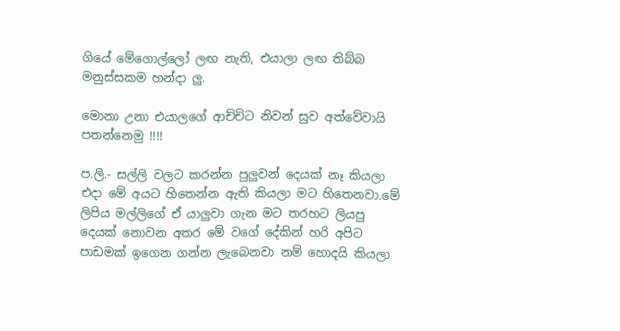ගියේ මේගොල්ලෝ ලඟ නැති, එයාලා ලඟ තිබ්බ මනුස්සකම හන්දා ලු.

මොනා උනා එයාලගේ ආච්චිට නිවන් සුව අත්වේවායි පතන්නෙමු !!!!

ප.ලි.- සල්ලි වලට කරන්න පුලුවන් දෙයක් නෑ කියලා එදා මේ අයට හිතෙන්න ඇති කියලා මට හිතෙනවා.මේ ලිපිය මල්ලිගේ ඒ යාලුවා ගැන මට තරහට ලියපු දෙයක් නොවන අතර මේ වගේ දේකින් හරි අපිට පාඩමක් ඉගෙන ගන්න ලැබෙනවා නම් හොදයි කියලා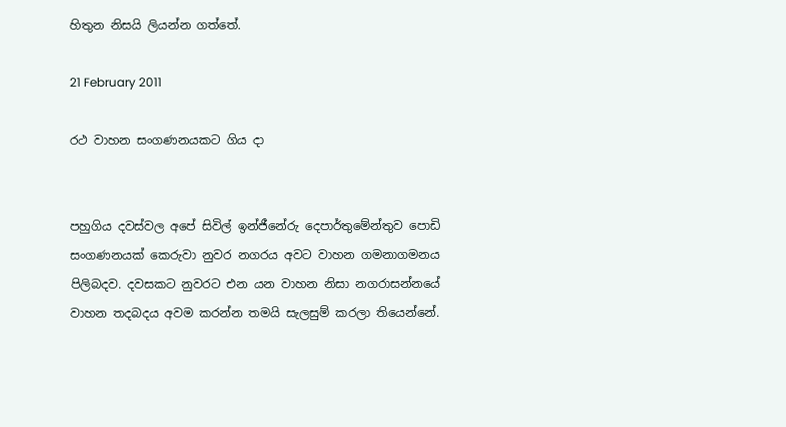හිතුන නිසයි ලියන්න ගත්තේ.

21 February 2011

රථ වාහන සංගණනයකට ගිය දා


පහුගිය දවස්වල අපේ සිවිල් ඉන්ජීනේරු දෙපාර්තුමේන්තුව පොඩි සංගණනයක් කෙරුවා නුවර නගරය අවට වාහන ගමනාගමනය පිලිබදව. දවසකට නුවරට එන යන වාහන නිසා නගරාසන්නයේ වාහන තදබදය අවම කරන්න තමයි සැලසුම් කරලා තියෙන්නේ.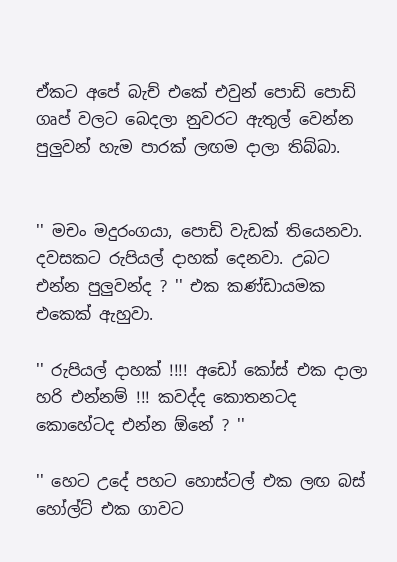ඒකට අපේ බැච් එකේ එවුන් පොඩි පොඩි ගෘප් වලට බෙදලා නුවරට ඇතුල් වෙන්න පුලුවන් හැම පාරක් ලඟම දාලා තිබ්බා.


'' මචං මදුරංගයා, පොඩි වැඩක් තියෙනවා. දවසකට රුපියල් දාහක් දෙනවා. උබට එන්න පුලුවන්ද ? '' එක කණ්ඩායමක එකෙක් ඇහුවා.

'' රුපියල් දාහක් !!!! අඩෝ කෝස් එක දාලා හරි එන්නම් !!! කවද්ද කොතනටද කොහේටද එන්න ඕනේ ? ''

'' හෙට උදේ පහට හොස්ටල් එක ලඟ බස් හෝල්ට් එක ගාවට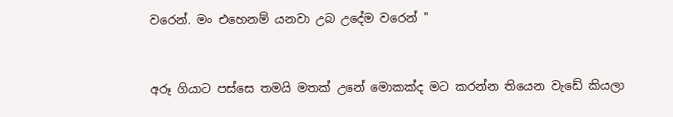වරෙන්. මං එහෙනම් යනවා උබ උදේම වරෙන් ''


අරූ ගියාට පස්සෙ තමයි මතක් උනේ මොකක්ද මට කරන්න තියෙන වැඩේ කියලා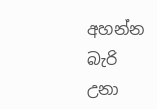අහන්න බැරි උනා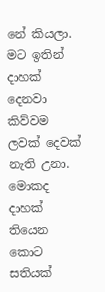නේ කියලා. මට ඉතින් දාහක් දෙනවා කිව්වම ලවක් දෙවක් නැති උනා. මොකද දාහක් තියෙන කොට සතියක්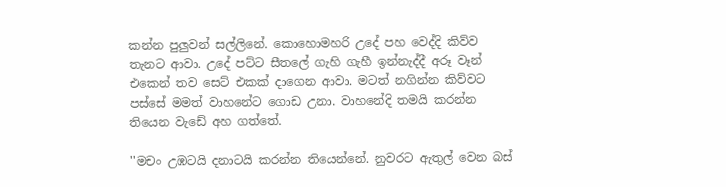කන්න පුලුවන් සල්ලිනේ. කොහොමහරි උදේ පහ වෙද්දි කිව්ව තැනට ආවා. උදේ පට්ට සීතලේ ගැහි ගැහී ඉන්නැද්දී අරූ වෑන් එකෙන් තව සෙට් එකක් දාගෙන ආවා. මටත් නගින්න කිව්වට පස්සේ මමත් වාහනේට ගොඩ උනා. වාහනේදි තමයි කරන්න තියෙන වැඩේ අහ ගත්තේ.

''මචං උඹටයි දනාටයි කරන්න තියෙන්නේ. නුවරට ඇතුල් වෙන බස්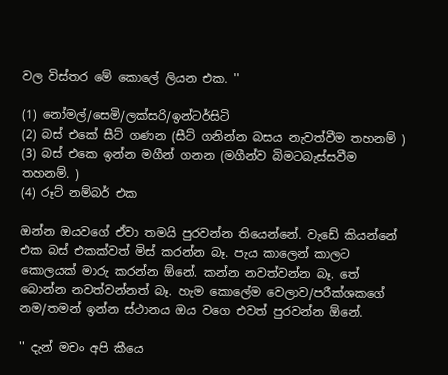වල විස්තර මේ කොලේ ලියන එක. ''

(1) නෝමල්/සෙමි/ලක්සරි/ඉන්ටර්සිටි
(2) බස් එකේ සීට් ගණන (සීට් ගනින්න බසය නැවත්වීම තහනම් )
(3) බස් එකෙ ඉන්න මගීන් ගනන (මගීන්ව බිමටබැස්සවීම තහනම්. )
(4) රූට් නම්බර් එක

ඔන්න ඔයවගේ ඒවා තමයි පුරවන්න තියෙන්නේ. වැඩේ කියන්නේ එක බස් එකක්වත් මිස් කරන්න බෑ. පැය කාලෙන් කාලට කොලයක් මාරු කරන්න ඕනේ. කන්න නවත්වන්න බෑ. තේ බොන්න නවත්වන්නත් බෑ. හැම කොලේම වෙලාව/පරීක්ශකගේ නම/තමන් ඉන්න ස්ථානය ඔය වගෙ එවත් පුරවන්න ඕනේ.

'' දැන් මචං අපි කීයෙ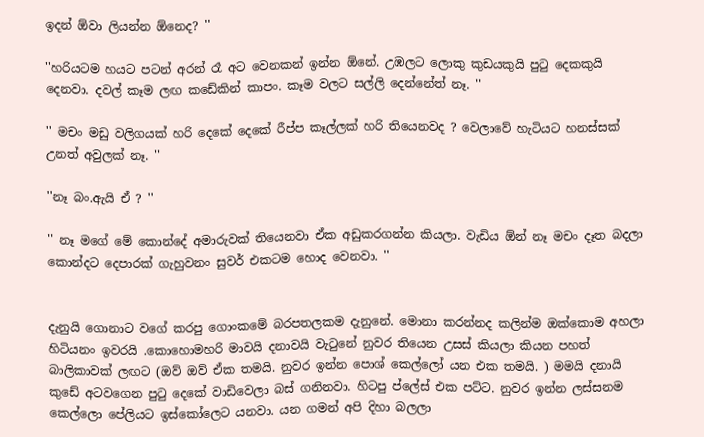ඉදන් ඕවා ලියන්න ඕනෙද? ''

''හරියටම හයට පටන් අරන් රෑ අට වෙනකන් ඉන්න ඕනේ. උඹලට ලොකු කුඩයකුයි පුටු දෙකකුයි දෙනවා. දවල් කෑම ලඟ කඩේකින් කාපං. කෑම වලට සල්ලි දෙන්නේත් නෑ. ''

'' මචං මඩු වලිගයක් හරි දෙකේ දෙකේ රීප්ප කෑල්ලක් හරි තියෙනවද ? වෙලාවේ හැටියට හනස්සක් උනත් අවුලක් නෑ. ''

''නෑ බං.ඇයි ඒ ? ''

'' නෑ මගේ මේ කොන්දේ අමාරුවක් තියෙනවා ඒක අඩුකරගන්න කියලා. වැඩිය ඕන් නෑ මචං දෑත බදලා කොන්දට දෙපාරක් ගැහුවනං සුවර් එකටම හොද වෙනවා. ''


දැනුයි ගොනාට වගේ කරපු ගොංකමේ බරපතලකම දැනුනේ. මොනා කරන්නද කලින්ම ඔක්කොම අහලා හිටියනං ඉවරයි .කොහොමහරි මාවයි දනාවයි වැටුනේ නුවර තියෙන උසස් කියලා කියන පහත් බාලිකාවක් ලඟට (ඔව් ඔව් ඒක තමයි. නුවර ඉන්න පොශ් කෙල්ලෝ යන එක තමයි. ) මමයි දනායි කුඩේ අටවගෙන පුටු දෙකේ වාඩිවෙලා බස් ගනිනවා. හිටපු ප්ලේස් එක පට්ට. නුවර ඉන්න ලස්සනම කෙල්ලො පේලියට ඉස්කෝලෙට යනවා. යන ගමන් අපි දිහා බලලා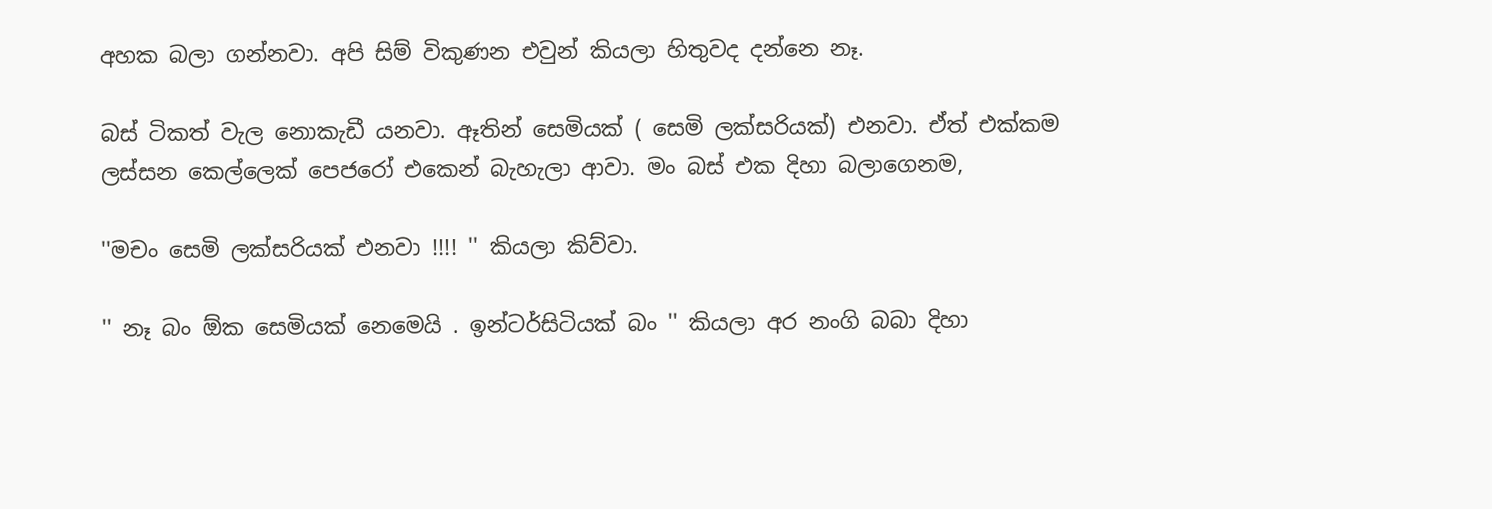අහක බලා ගන්නවා. අපි සිම් විකුණන එවුන් කියලා හිතුවද දන්නෙ නෑ.

බස් ටිකත් වැල නොකැඩී යනවා. ඈතින් සෙමියක් ( සෙමි ලක්සරියක්) එනවා. ඒත් එක්කම ලස්සන කෙල්ලෙක් පෙජරෝ එකෙන් බැහැලා ආවා. මං බස් එක දිහා බලාගෙනම,

''මචං සෙමි ලක්සරියක් එනවා !!!! '' කියලා කිව්වා.

'' නෑ බං ඕක සෙමියක් නෙමෙයි . ඉන්ටර්සිටියක් බං '' කියලා අර නංගි බබා දිහා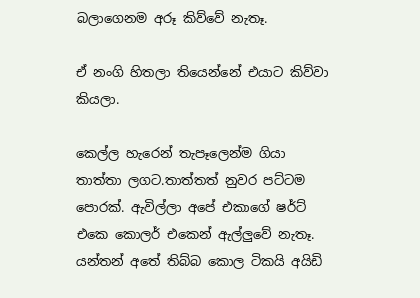බලාගෙනම අරූ කිව්වේ නැතෑ.

ඒ නංගි හිතලා තියෙන්නේ එයාට කිව්වා කියලා.

කෙල්ල හැරෙන් තැපෑලෙන්ම ගියා තාත්තා ලගට.තාත්තත් නුවර පට්ටම පොරක්. ඇවිල්ලා අපේ එකාගේ ෂර්ට් එකෙ කොලර් එකෙන් ඇල්ලුවේ නැතෑ. යන්තන් අතේ තිබ්බ කොල ටිකයි අයිඩි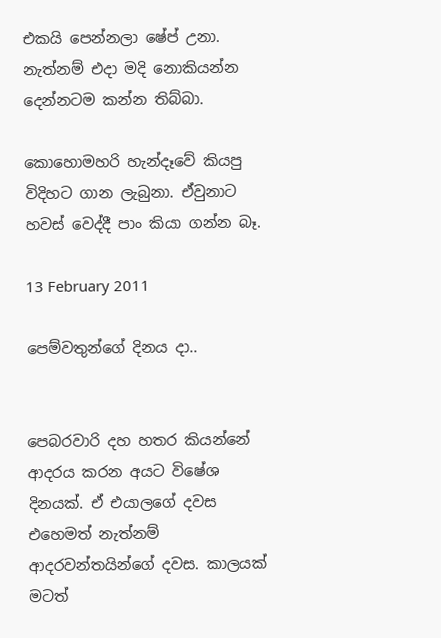එකයි පෙන්නලා ෂේප් උනා. නැත්නම් එදා මදි නොකියන්න දෙන්නටම කන්න තිබ්බා.

කොහොමහරි හැන්දෑවේ කියපු විදිහට ගාන ලැබුනා. ඒවුනාට හවස් වෙද්දී පාං කියා ගන්න බෑ.

13 February 2011

පෙම්වතුන්ගේ දිනය දා..


පෙබරවාරි දහ හතර කියන්නේ ආදරය කරන අයට විෂේශ දිනයක්. ඒ එයාලගේ දවස එහෙමත් නැත්නම් ආදරවන්තයින්ගේ දවස. කාලයක් මටත්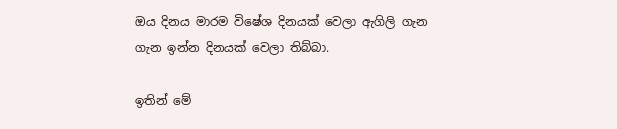ඔය දිනය මාරම විෂේශ දිනයක් වෙලා ඇගිලි ගැන ගැන ඉන්න දිනයක් වෙලා තිබ්බා.

ඉතින් මේ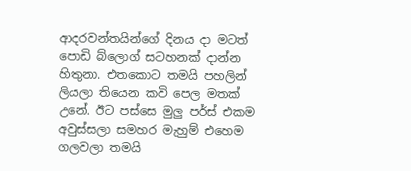ආදරවන්තයින්ගේ දිනය දා මටත් පොඩි බ්ලොග් සටහනක් දාන්න හිතුනා. එතකොට තමයි පහලින් ලියලා තියෙන කවි පෙල මතක් උනේ. ඊට පස්සෙ මුලු පර්ස් එකම අවුස්සලා සමහර මැහුම් එහෙම ගලවලා තමයි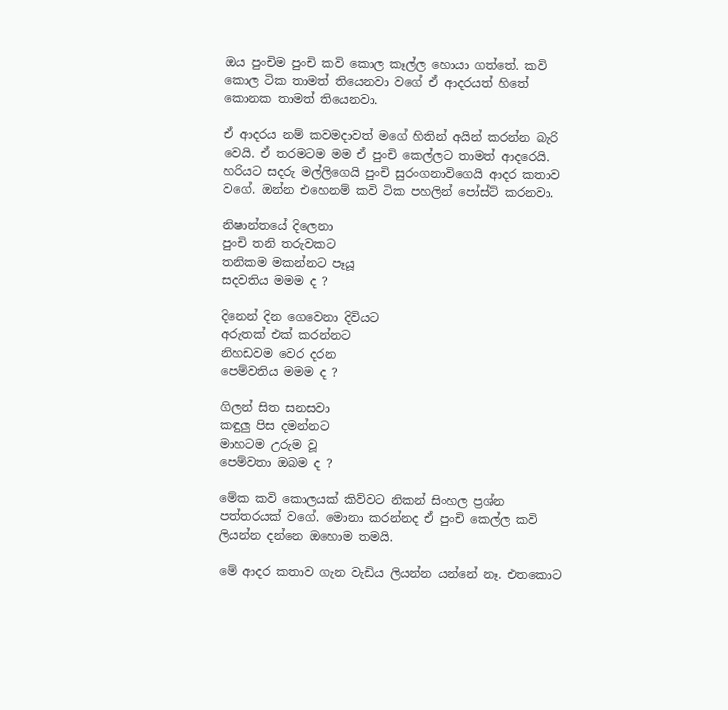ඔය පුංචිම පුංචි කවි කොල කෑල්ල හොයා ගත්තේ. කවි කොල ටික තාමත් තියෙනවා වගේ ඒ ආදරයත් හිතේ කොනක තාමත් තියෙනවා.

ඒ ආදරය නම් කවමදාවත් මගේ හිතින් අයින් කරන්න බැරි වෙයි. ඒ තරමටම මම ඒ පුංචි කෙල්ලට තාමත් ආදරෙයි. හරියට සදරු මල්ලිගෙයි පුංචි සුරංගනාවිගෙයි ආදර කතාව වගේ. ඔන්න එහෙනම් කවි ටික පහලින් පෝස්ට් කරනවා.

නිෂාන්තයේ දිලෙනා
පුංචි තනි තරුවකට
තනිකම මකන්නට පෑයූ
සදවතිය මමම ද ?

දිනෙන් දින ගෙවෙනා දිවියට
අරුතක් එක් කරන්නට
නිහඩවම වෙර දරන
පෙම්වතිය මමම ද ?

ගිලන් සිත සනසවා
කඳුලු පිස දමන්නට
මාහටම උරුම වූ
පෙම්වතා ඔබම ද ?

මේක කවි කොලයක් කිව්වට නිකන් සිංහල ප්‍රශ්න පත්තරයක් වගේ. මොනා කරන්නද ඒ පුංචි කෙල්ල කවි ලියන්න දන්නෙ ඔහොම තමයි.

මේ ආදර කතාව ගැන වැඩිය ලියන්න යන්නේ නෑ. එතකොට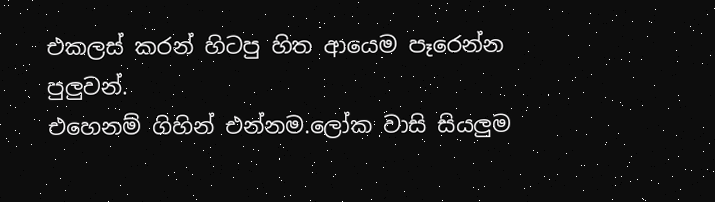එකලස් කරන් හිටපු හිත ආයෙම පෑරෙන්න පුලුවන්.
එහෙනම් ගිහින් එන්නම.ලෝක වාසි සියලුම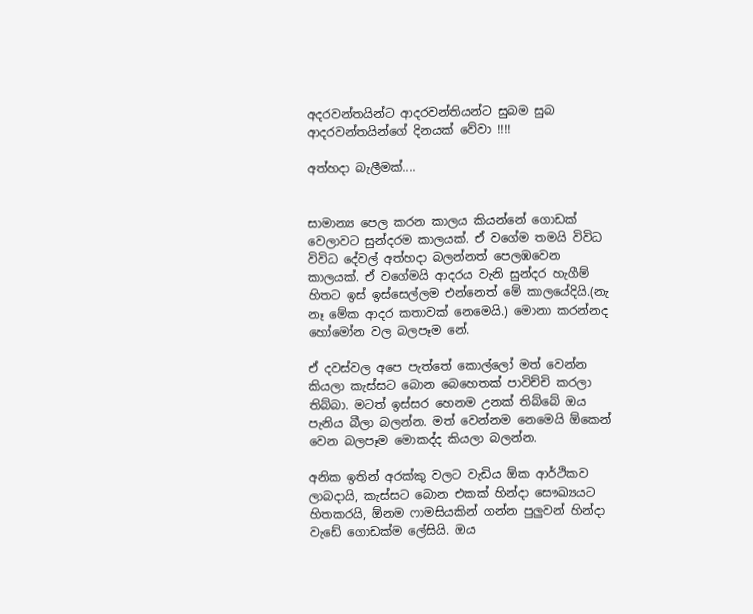අදරවන්තයින්ට ආදරවන්තියන්ට සුබම සුබ ආදරවන්තයින්ගේ දිනයක් වේවා !!!!

අත්හදා බැලීමක්....


සාමාන්‍ය පෙල කරන කාලය කියන්නේ ගොඩක් වෙලාවට සුන්දරම කාලයක්. ඒ වගේම තමයි විවිධ විවිධ දේවල් අත්හදා බලන්නත් පෙලඹවෙන කාලයක්. ඒ වගේමයි ආදරය වැනි සුන්දර හැගීම් හිතට ඉස් ඉස්සෙල්ලම එන්නෙත් මේ කාලයේදියි.(නැ නෑ මේක ආදර කතාවක් නෙමෙයි.) මොනා කරන්නද හෝමෝන වල බලපෑම නේ.

ඒ දවස්වල අපෙ පැත්තේ කොල්ලෝ මත් වෙන්න කියලා කැස්සට බොන බෙහෙතක් පාවිච්චි කරලා තිබ්බා. මටත් ඉස්සර හෙනම උනක් තිබ්බේ ඔය පැනිය බීලා බලන්න. මත් වෙන්නම නෙමෙයි ඕකෙන් වෙන බලපෑම මොකද්ද කියලා බලන්න.

අනික ඉතින් අරක්කු වලට වැඩිය ඕක ආර්ථිකව ලාබදායි, කැස්සට බොන එකක් හින්දා සෞඛ්‍යයට හිතකරයි, ඕනම ෆාමසියකින් ගන්න පුලුවන් හින්දා වැඩේ ගොඩක්ම ලේසියි. ඔය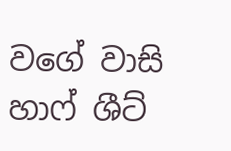වගේ වාසි හාෆ් ශීට්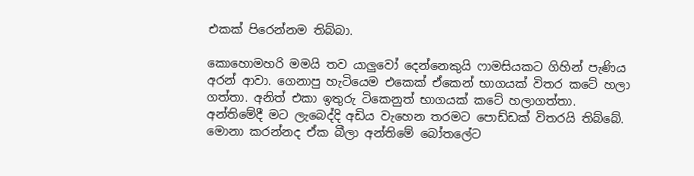එකක් පිරෙන්නම තිබ්බා.

කොහොමහරි මමයි තව යාලුවෝ දෙන්නෙකුයි ෆාමසියකට ගිහින් පැණිය අරන් ආවා. ගෙනාපු හැටියෙම එකෙක් ඒකෙන් භාගයක් විතර කටේ හලා ගත්තා. අනිත් එකා ඉතුරු ටිකෙනුත් භාගයක් කටේ හලාගත්තා. අන්තිමේදී මට ලැබෙද්දි අඩිය වැහෙන තරමට පොඩ්ඩක් විතරයි තිබ්බේ. මොනා කරන්නද ඒක බීලා අන්තිමේ බෝතලේට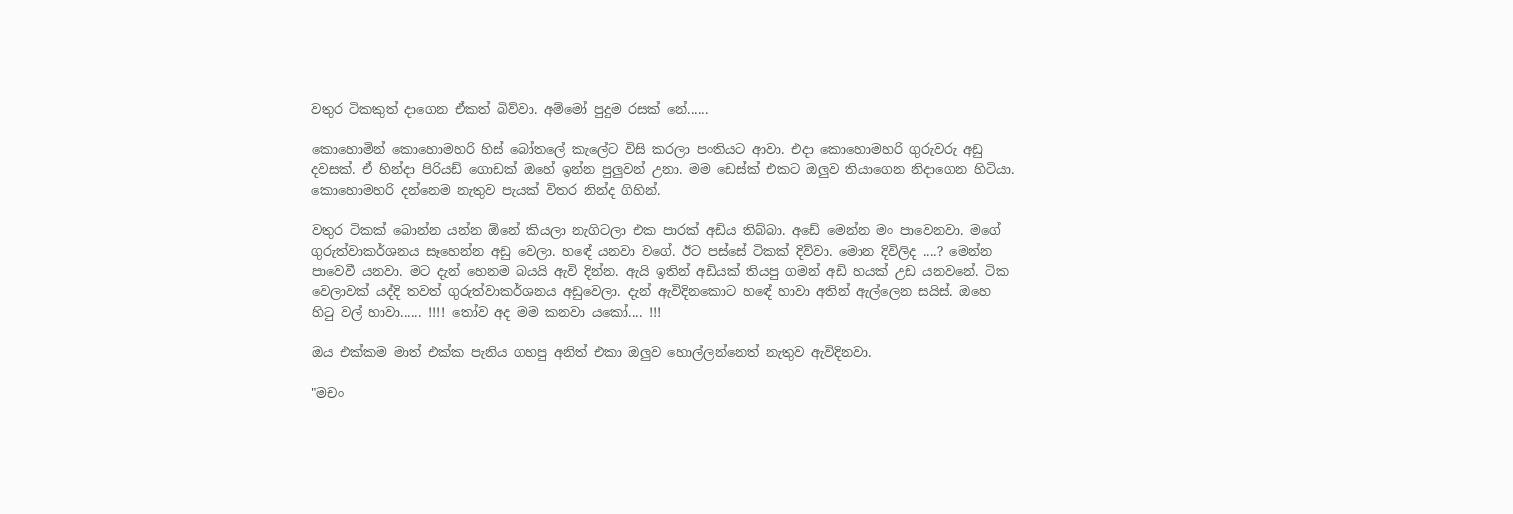වතුර ටිකකුත් දාගෙන ඒකත් බිව්වා. අම්මෝ පුදුම රසක් නේ......

කොහොමින් කොහොමහරි හිස් බෝතලේ කැලේට විසි කරලා පංතියට ආවා. එදා කොහොමහරි ගුරුවරු අඩු දවසක්. ඒ හින්දා පිරියඩ් ගොඩක් ඔහේ ඉන්න පුලුවන් උනා. මම ඩෙස්ක් එකට ඔලුව තියාගෙන නිදාගෙන හිටියා. කොහොමහරි දන්නෙම නැතුව පැයක් විතර නින්ද ගිහින්.

වතුර ටිකක් බොන්න යන්න ඕනේ කියලා නැගිටලා එක පාරක් අඩිය තිබ්බා. අඩේ මෙන්න මං පාවෙනවා. මගේ ගුරුත්වාකර්ශනය සෑහෙන්න අඩු වෙලා. හඳේ යනවා වගේ. ඊට පස්සේ ටිකක් දිව්වා. මොන දිවිලිද ....? මෙන්න පාවෙවී යනවා. මට දැන් හෙනම බයයි ඇවි දින්න. ඇයි ඉතින් අඩියක් තියපු ගමන් අඩි හයක් උඩ යනවනේ. ටික වෙලාවක් යද්දි තවත් ගුරුත්වාකර්ශනය අඩුවෙලා. දැන් ඇවිදිනකොට හඳේ හාවා අතින් ඇල්ලෙන සයිස්. ඔහෙ හිටු වල් හාවා...... !!!! තෝව අද මම කනවා යකෝ.... !!!

ඔය එක්කම මාත් එක්ක පැනිය ගහපු අනිත් එකා ඔලුව හොල්ලන්නෙත් නැතුව ඇවිදිනවා.

"මචං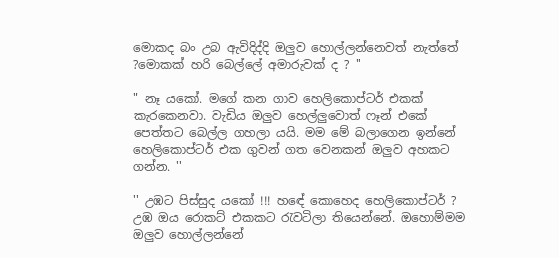මොකද බං උබ ඇවිදිද්දි ඔලුව හොල්ලන්නෙවත් නැත්තේ ?මොකක් හරි බෙල්ලේ අමාරුවක් ද ? ''

" නෑ යකෝ. මගේ කන ගාව හෙලිකොප්ටර් එකක් කැරකෙනවා. වැඩිය ඔලුව හෙල්ලුවොත් ෆෑන් එකේ පෙත්තට බෙල්ල ගහලා යයි. මම මේ බලාගෙන ඉන්නේ හෙලිකොප්ටර් එක ගුවන් ගත වෙනකන් ඔලුව අහකට ගන්න. ''

'' උඹට පිස්සුද යකෝ !!! හඳේ කොහෙද හෙලිකොප්ටර් ? උඹ ඔය රොකට් එකකට රැවටිලා තියෙන්නේ. ඔහොම්මම ඔලුව හොල්ලන්නේ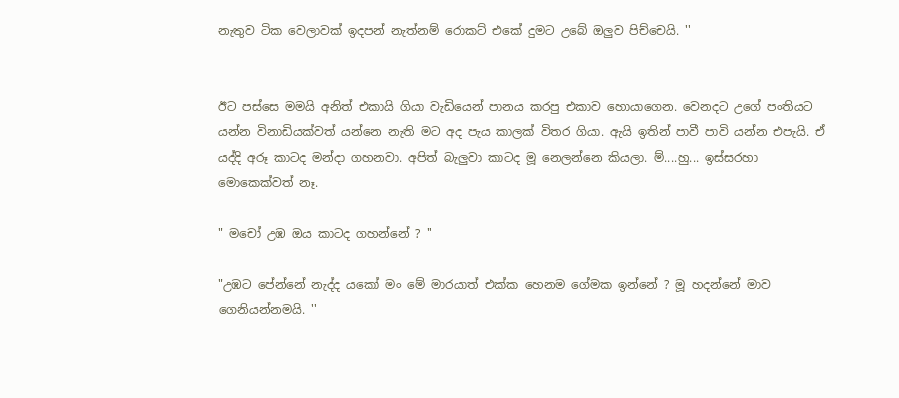නැතුව ටික වෙලාවක් ඉදපන් නැත්නම් රොකට් එකේ දුමට උබේ ඔලුව පිච්චෙයි. ''


ඊට පස්සෙ මමයි අනිත් එකායි ගියා වැඩියෙන් පානය කරපු එකාව හොයාගෙන. වෙනදට උගේ පංතියට යන්න විනාඩියක්වත් යන්නෙ නැති මට අද පැය කාලක් විතර ගියා. ඇයි ඉතින් පාවී පාවි යන්න එපැයි. ඒ යද්දි අරූ කාටද මන්දා ගහනවා. අපිත් බැලුවා කාටද මූ නෙලන්නෙ කියලා. ම්....හු... ඉස්සරහා මොකෙක්වත් නෑ.

" මචෝ උඹ ඔය කාටද ගහන්නේ ? ''

"උඹට පේන්නේ නැද්ද යකෝ මං මේ මාරයාත් එක්ක හෙනම ගේමක ඉන්නේ ? මූ හදන්නේ මාව ගෙනියන්නමයි. ''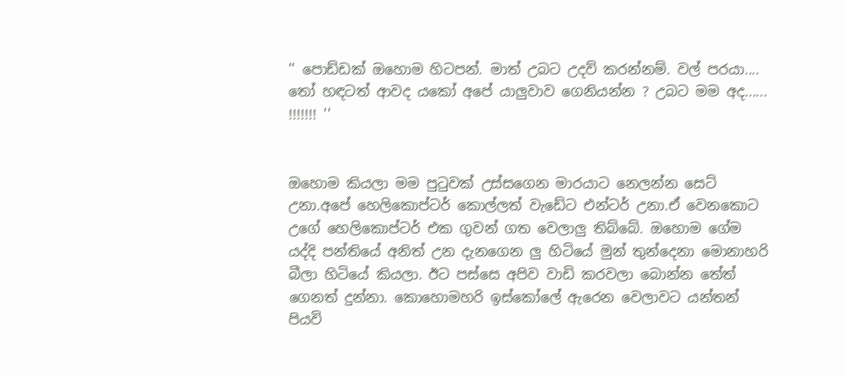'' පොඩ්ඩක් ඔහොම හිටපන්. මාත් උබට උදව් කරන්නම්. වල් පරයා.... තෝ හඳටත් ආවද යකෝ අපේ යාලුවාව ගෙනියන්න ? උබට මම අද...... !!!!!!! ''


ඔහොම කියලා මම පුටුවක් උස්සගෙන මාරයාට නෙලන්න සෙට් උනා.අපේ හෙලිකොප්ටර් කොල්ලත් වැඩේට එන්ටර් උනා.ඒ වෙනකොට උගේ හෙලිකොප්ටර් එක ගුවන් ගත වෙලාලු තිබ්බේ. ඔහොම ගේම යද්දි පන්තියේ අනිත් උන දැනගෙන ලු හිටියේ මුන් තුන්දෙනා මොනාහරි බීලා හිටියේ කියලා. ඊට පස්සෙ අපිව වාඩි කරවලා බොන්න තේත් ගෙනත් දුන්නා. කොහොමහරි ඉස්කෝලේ ඇරෙන වෙලාවට යන්තන් පියවි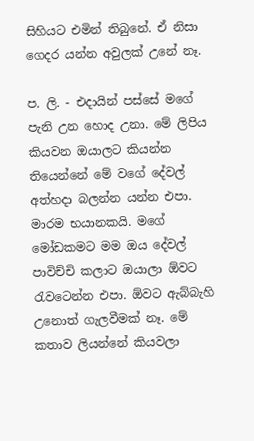සිහියට එමින් තිබුනේ. ඒ නිසා ගෙදර යන්න අවුලක් උනේ නෑ.

ප. ලි. - එදායින් පස්සේ මගේ පැනි උන හොද උනා. මේ ලිපිය කියවන ඔයාලට කියන්න තියෙන්නේ මේ වගේ දේවල් අත්හදා බලන්න යන්න එපා. මාරම භයානකයි. මගේ මෝඩකමට මම ඔය දේවල් පාවිච්චි කලාට ඔයාලා ඕවට රැවටෙන්න එපා. ඕවට ඇබ්බැහි උනොත් ගැලවීමක් නෑ. මේ කතාව ලියන්නේ කියවලා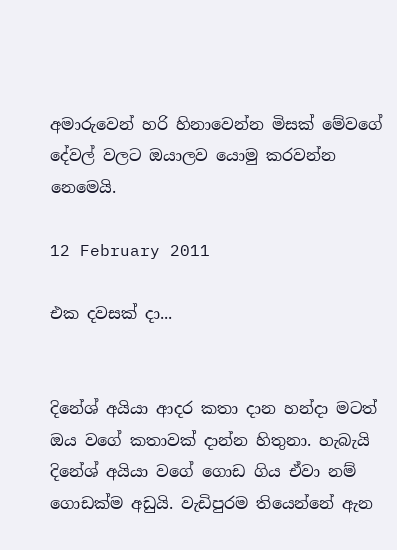අමාරුවෙන් හරි හිනාවෙන්න මිසක් මේවගේ දේවල් වලට ඔයාලව යොමු කරවන්න නෙමෙයි.

12 February 2011

එක දවසක් දා...


දිනේශ් අයියා ආදර කතා දාන හන්දා මටත් ඔය වගේ කතාවක් දාන්න හිතුනා. හැබැයි දිනේශ් අයියා වගේ ගොඩ ගිය ඒවා නම් ගොඩක්ම අඩුයි. වැඩිපුරම තියෙන්නේ ඇන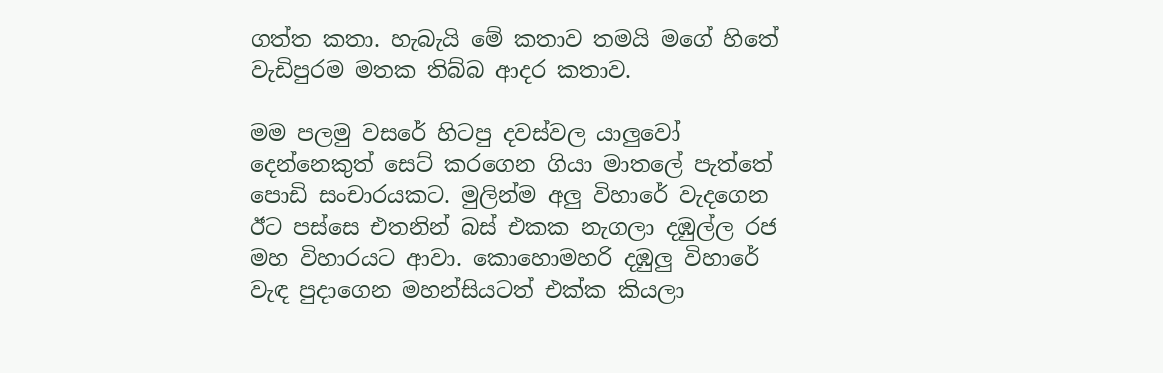ගත්ත කතා. හැබැයි මේ කතාව තමයි මගේ හිතේ වැඩිපුරම මතක තිබ්බ ආදර කතාව.

මම පලමු වසරේ හිටපු දවස්වල යාලුවෝ දෙන්නෙකුත් සෙට් කරගෙන ගියා මාතලේ පැත්තේ පොඩි සංචාරයකට. මුලින්ම අලු විහාරේ වැදගෙන ඊට පස්සෙ එතනින් බස් එකක නැගලා දඹුල්ල රජ මහ විහාරයට ආවා. කොහොමහරි දඹුලු විහාරේ වැඳ පුදාගෙන මහන්සියටත් එක්ක කියලා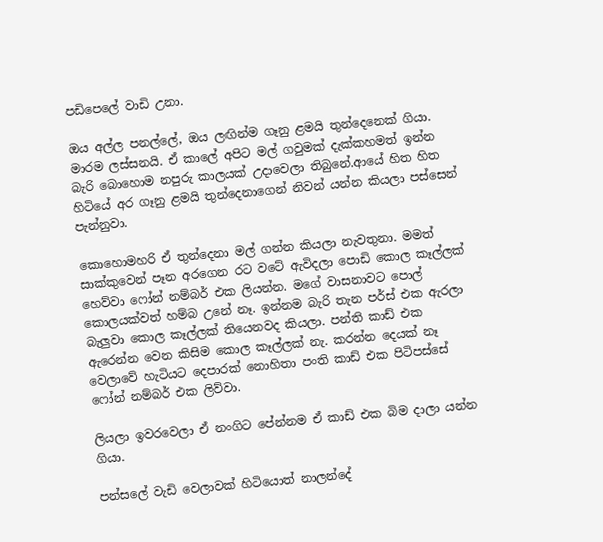පඩිපෙලේ වාඩි උනා.

ඔය අල්ල පනල්ලේ, ඔය ලඟින්ම ගෑනු ළමයි තුන්දෙනෙක් ගියා. මාරම ලස්සනයි. ඒ කාලේ අපිට මල් ගවුමක් දැක්කහමත් ඉන්න බැරි බොහොම නපුරු කාලයක් උදාවෙලා තිබුනේ.ආයේ හිත හිත හිටියේ අර ගෑනු ළමයි තුන්දෙනාගෙන් නිවන් යන්න කියලා පස්සෙන් පැන්නුවා.

කොහොමහරි ඒ තුන්දෙනා මල් ගන්න කියලා නැවතුනා. මමත් සාක්කුවෙන් පෑන අරගෙන රට වටේ ඇවිදලා පොඩි කොල කෑල්ලක් හෙව්වා ෆෝන් නම්බර් එක ලියන්න. මගේ වාසනාවට පොල් කොලයක්වත් හම්බ උනේ නෑ. ඉන්නම බැරි තැන පර්ස් එක ඇරලා බැලුවා කොල කෑල්ලක් තියෙනවද කියලා. පන්ති කාඩ් එක ඇරෙන්න වෙන කිසිම කොල කෑල්ලක් නැ. කරන්න දෙයක් නෑ වෙලාවේ හැටියට දෙපාරක් නොහිතා පංති කාඩ් එක පිටිපස්සේ ෆෝන් නම්බර් එක ලිව්වා.

ලියලා ඉවරවෙලා ඒ නංගිට පේන්නම ඒ කාඩ් එක බිම දාලා යන්න ගියා.

පන්සලේ වැඩි වෙලාවක් හිටියොත් නාලන්දේ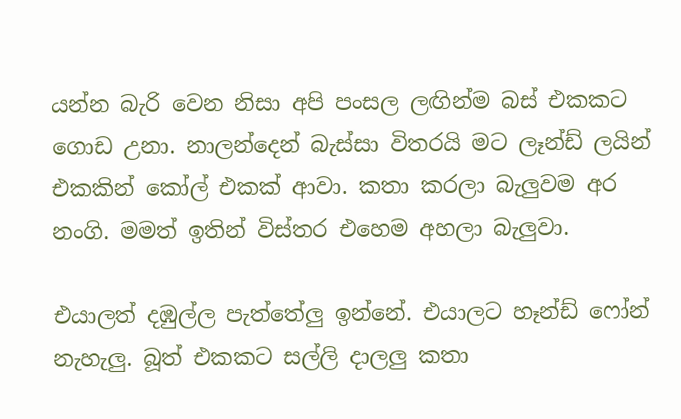යන්න බැරි වෙන නිසා අපි පංසල ලඟින්ම බස් එකකට ගොඩ උනා. නාලන්දෙන් බැස්සා විතරයි මට ලෑන්ඩ් ලයින් එකකින් කෝල් එකක් ආවා. කතා කරලා බැලුවම අර නංගි. මමත් ඉතින් විස්තර එහෙම අහලා බැලුවා.

එයාලත් දඹුල්ල පැත්තේලු ඉන්නේ. එයාලට හෑන්ඩ් ෆෝන් නැහැලු. බූත් එකකට සල්ලි දාලලු කතා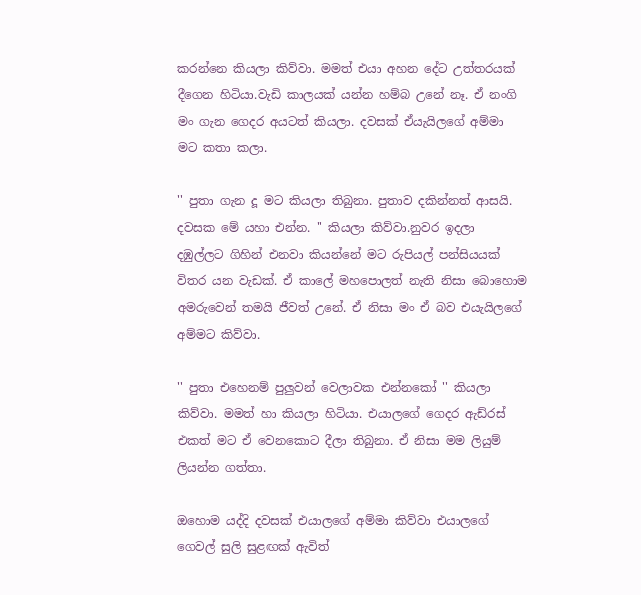කරන්නෙ කියලා කිව්වා. මමත් එයා අහන දේට උත්තරයක් දීගෙන හිටියා.වැඩි කාලයක් යන්න හම්බ උනේ නෑ. ඒ නංගි මං ගැන ගෙදර අයටත් කියලා. දවසක් ඒයැයිලගේ අම්මා මට කතා කලා.

'' පුතා ගැන දූ මට කියලා තිබුනා. පුතාව දකින්නත් ආසයි. දවසක මේ යහා එන්න. '' කියලා කිව්වා.නුවර ඉදලා දඹුල්ලට ගිහින් එනවා කියන්නේ මට රුපියල් පන්සියයක් විතර යන වැඩක්. ඒ කාලේ මහපොලත් නැති නිසා බොහොම අමරුවෙන් තමයි ජීවත් උනේ. ඒ නිසා මං ඒ බව එයැයිලගේ අම්මට කිව්වා.

'' පුතා එහෙනම් පුලුවන් වෙලාවක එන්නකෝ '' කියලා කිව්වා. මමත් හා කියලා හිටියා. එයාලගේ ගෙදර ඇඩ්රස් එකත් මට ඒ වෙනකොට දීලා තිබුනා. ඒ නිසා මම ලියුම් ලියන්න ගත්තා.

ඔහොම යද්දි දවසක් එයාලගේ අම්මා කිව්වා එයාලගේ ගෙවල් සුලි සුළඟක් ඇවිත්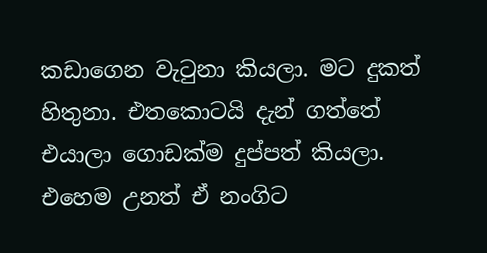කඩාගෙන වැටුනා කියලා. මට දුකත් හිතුනා. එතකොටයි දැන් ගත්තේ එයාලා ගොඩක්ම දුප්පත් කියලා. එහෙම උනත් ඒ නංගිට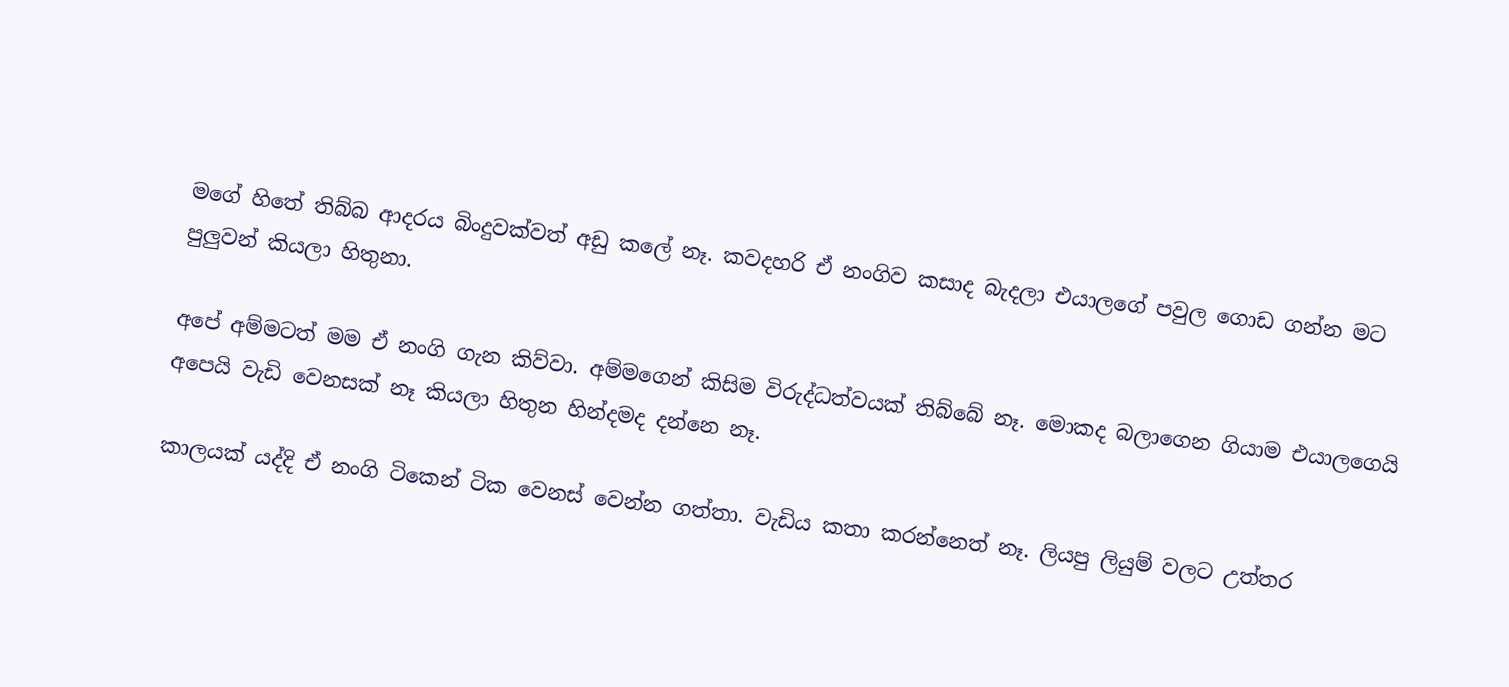මගේ හිතේ තිබ්බ ආදරය බිංදුවක්වත් අඩු කලේ නෑ. කවදහරි ඒ නංගිව කසාද බැදලා එයාලගේ පවුල ගොඩ ගන්න මට පුලුවන් කියලා හිතුනා.

අපේ අම්මටත් මම ඒ නංගි ගැන කිව්වා. අම්මගෙන් කිසිම විරුද්ධත්වයක් තිබ්බේ නෑ. මොකද බලාගෙන ගියාම එයාලගෙයි අපෙයි වැඩි වෙනසක් නෑ කියලා හිතුන හින්දමද දන්නෙ නෑ.

කාලයක් යද්දි ඒ නංගි ටිකෙන් ටික වෙනස් වෙන්න ගත්තා. වැඩිය කතා කරන්නෙත් නෑ. ලියපු ලියුම් වලට උත්තර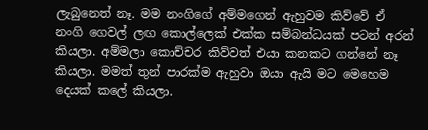ලැබුනෙත් නෑ. මම නංගිගේ අම්මගෙන් ඇහුවම කිව්වේ ඒ නංගි ගෙවල් ලඟ කොල්ලෙක් එක්ක සම්බන්ධයක් පටන් අරන් කියලා. අම්මලා කොච්චර කිව්වත් එයා කනකට ගන්නේ නෑ කියලා. මමත් තුන් පාරක්ම ඇහුවා ඔයා ඇයි මට මෙහෙම දෙයක් කලේ කියලා.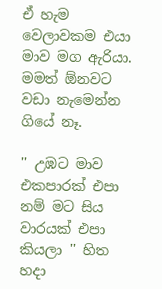ඒ හැම වෙලාවකම එයා මාව මග ඇරියා. මමත් ඕනවට වඩා නැමෙන්න ගියේ නෑ.

'' උඹට මාව එකපාරක් එපා නම් මට සිය වාරයක් එපා කියලා '' හිත හදා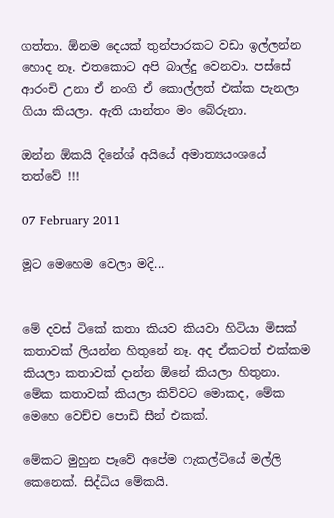ගත්තා. ඕනම දෙයක් තුන්පාරකට වඩා ඉල්ලන්න හොද නෑ. එතකොට අපි බාල්දු වෙනවා. පස්සේ ආරංචි උනා ඒ නංගි ඒ කොල්ලත් එක්ක පැනලා ගියා කියලා. ඇති යාන්තං මං බේරුනා.

ඔන්න ඕකයි දිනේශ් අයියේ අමාත්‍යයංශයේ තත්වේ !!!

07 February 2011

මූට මෙහෙම වෙලා මදි...


මේ දවස් ටිකේ කතා කියව කියවා හිටියා මිසක් කතාවක් ලියන්න හිතුනේ නෑ. අද ඒකටත් එක්කම කියලා කතාවක් දාන්න ඕනේ කියලා හිතුනා. මේක කතාවක් කියලා කිව්වට මොකද, මේක මෙහෙ වෙච්ච පොඩි සීන් එකක්.

මේකට මුහුන පෑවේ අපේම ෆැකල්ටියේ මල්ලි කෙනෙක්. සිද්ධිය මේකයි.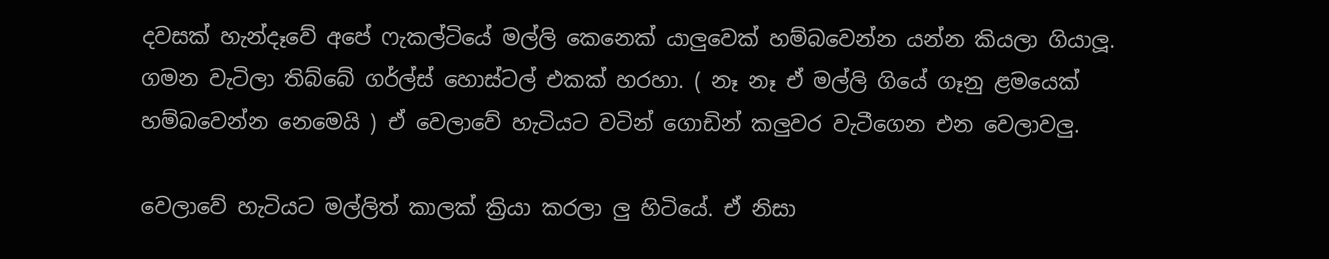දවසක් හැන්දෑවේ අපේ ෆැකල්ටියේ මල්ලි කෙනෙක් යාලුවෙක් හම්බවෙන්න යන්න කියලා ගියාලූ. ගමන වැටිලා තිබ්බේ ගර්ල්ස් හොස්ටල් එකක් හරහා. ( නෑ නෑ ඒ මල්ලි ගියේ ගෑනු ළමයෙක් හම්බවෙන්න නෙමෙයි ) ඒ වෙලාවේ හැටියට වටින් ගොඩින් කලුවර වැටීගෙන එන වෙලාවලු.

වෙලාවේ හැටියට මල්ලිත් කාලක් ක්‍රියා කරලා ලු හිටියේ. ඒ නිසා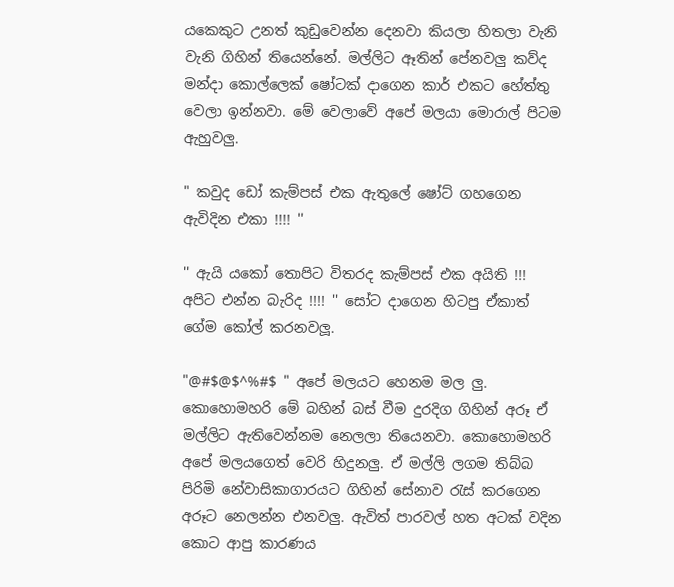යකෙකුට උනත් කුඩුවෙන්න දෙනවා කියලා හිතලා වැනි වැනි ගිහින් තියෙන්නේ. මල්ලිට ඈතින් පේනවලු කව්ද මන්දා කොල්ලෙක් ෂෝටක් දාගෙන කාර් එකට හේත්තු වෙලා ඉන්නවා. මේ වෙලාවේ අපේ මලයා මොරාල් පිටම ඇහුවලු.

" කවුද ඩෝ කැම්පස් එක ඇතුලේ ෂෝට් ගහගෙන ඇවිදින එකා !!!! ''

'' ඇයි යකෝ තොපිට විතරද කැම්පස් එක අයිති !!! අපිට එන්න බැරිද !!!! '' සෝට දාගෙන හිටපු ඒකාත් ගේම කෝල් කරනවලූ.

"@#$@$^%#$ " අපේ මලයට හෙනම මල ලු. කොහොමහරි මේ බහින් බස් වීම දුරදිග ගිහින් අරූ ඒ මල්ලිට ඇතිවෙන්නම නෙලලා තියෙනවා. කොහොමහරි අපේ මලයගෙත් වෙරි හිදුනලු. ඒ මල්ලි ලගම තිබ්බ පිරිමි නේවාසිකාගාරයට ගිහින් සේනාව රැස් කරගෙන අරූට නෙලන්න එනවලු. ඇවිත් පාරවල් හත අටක් වදින කොට ආපු කාරණය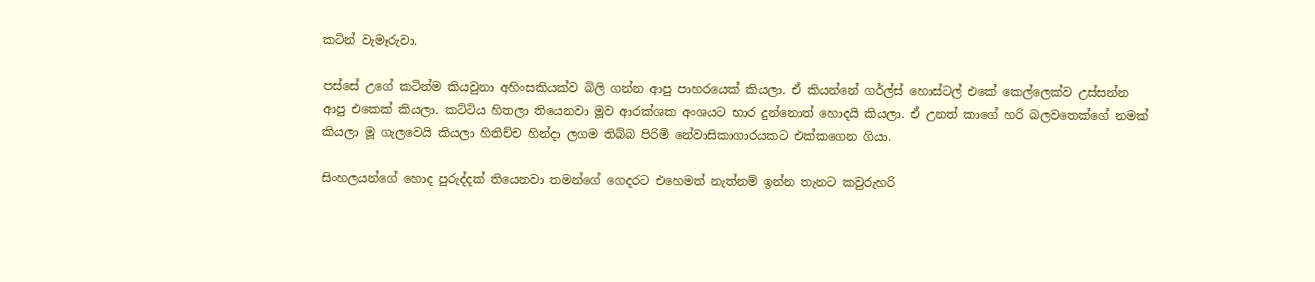කටින් වැමෑරුවා.

පස්සේ උගේ කටින්ම කියවුනා අහිංසකියක්ව බිලි ගන්න ආපු පාහරයෙක් කියලා. ඒ කියන්නේ ගර්ල්ස් හොස්ටල් එකේ කෙල්ලෙක්ව උස්සන්න ආපු එකෙක් කියලා. කට්ටිය හිතලා තියෙනවා මූව ආරක්ශක අංශයට භාර දුන්නොත් හොදයි කියලා. ඒ උනත් කාගේ හරි බලවතෙක්ගේ නමක් කියලා මූ ගැලවෙයි කියලා හිතිච්ච හින්දා ලගම තිබ්බ පිරිමි නේවාසිකාගාරයකට එක්කගෙන ගියා.

සිංහලයන්ගේ හොද පුරුද්දක් තියෙනවා තමන්ගේ ගෙදරට එහෙමත් නැත්නම් ඉන්න තැනට කවුරුහරි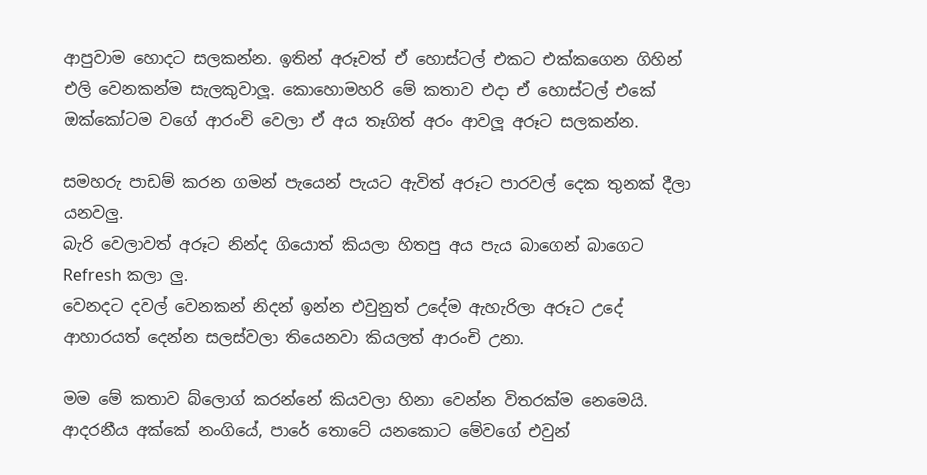ආපුවාම හොදට සලකන්න. ඉතින් අරූවත් ඒ හොස්ටල් එකට එක්කගෙන ගිහින් එලි වෙනකන්ම සැලකුවාලූ. කොහොමහරි මේ කතාව එදා ඒ හොස්ටල් එකේ ඔක්කෝටම වගේ ආරංචි වෙලා ඒ අය තෑගිත් අරං ආවලූ අරූට සලකන්න.

සමහරු පාඩම් කරන ගමන් පැයෙන් පැයට ඇවිත් අරූට පාරවල් දෙක තුනක් දීලා යනවලු.
බැරි වෙලාවත් අරූට නින්ද ගියොත් කියලා හිතපු අය පැය බාගෙන් බාගෙට Refresh කලා ලු.
වෙනදට දවල් වෙනකන් නිදන් ඉන්න එවුනුත් උදේම ඇහැරිලා අරූට උදේ ආහාරයත් දෙන්න සලස්වලා තියෙනවා කියලත් ආරංචි උනා.

මම මේ කතාව බ්ලොග් කරන්නේ කියවලා හිනා වෙන්න විතරක්ම නෙමෙයි. ආදරනීය අක්කේ නංගියේ, පාරේ තොටේ යනකොට මේවගේ එවුන්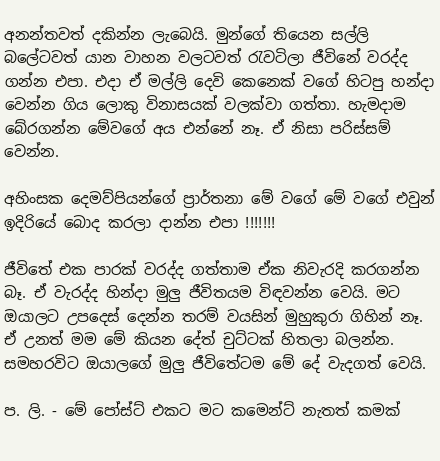අනන්තවත් දකින්න ලැබෙයි. මුන්ගේ තියෙන සල්ලි බලේටවත් යාන වාහන වලටවත් රැවටිලා ජීවිනේ වරද්ද ගන්න එපා. එදා ඒ මල්ලි දෙවි කෙනෙක් වගේ හිටපු හන්දා වෙන්න ගිය ලොකු විනාසයක් වලක්වා ගත්තා. හැමදාම බේරගන්න මේවගේ අය එන්නේ නෑ. ඒ නිසා පරිස්සම් වෙන්න.

අහිංසක දෙමව්පියන්ගේ ප්‍රාර්තනා මේ වගේ මේ වගේ එවුන් ඉදිරියේ බොද කරලා දාන්න එපා !!!!!!!

ජීවිතේ එක පාරක් වරද්ද ගත්තාම ඒක නිවැරදි කරගන්න බෑ. ඒ වැරද්ද හින්දා මුලු ජීවිතයම විඳවන්න වෙයි. මට ඔයාලට උපදෙස් දෙන්න තරම් වයසින් මුහුකුරා ගිහින් නෑ. ඒ උනත් මම මේ කියන දේත් චුට්ටක් හිතලා බලන්න. සමහරවිට ඔයාලගේ මුලු ජීවිතේටම මේ දේ වැදගත් වෙයි.

ප. ලි. - මේ පෝස්ට් එකට මට කමෙන්ට් නැතත් කමක්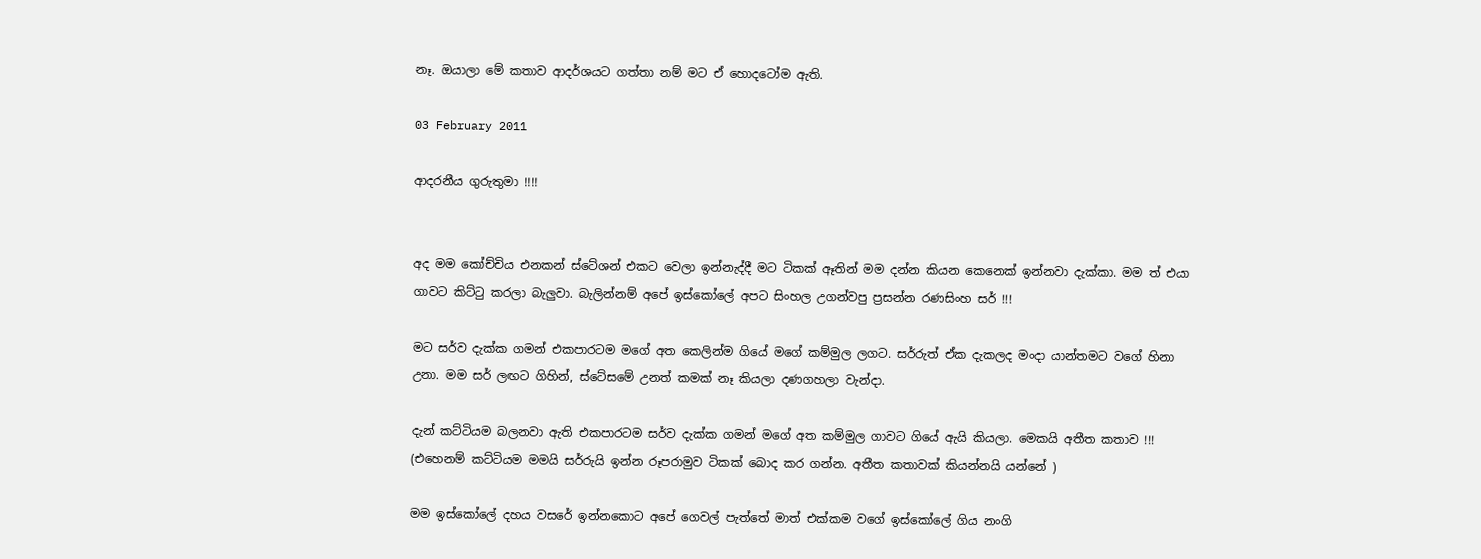නෑ. ඔයාලා මේ කතාව ආදර්ශයට ගත්තා නම් මට ඒ හොදටෝම ඇති.

03 February 2011

ආදරනීය ගුරුතුමා !!!!


අද මම කෝච්චිය එනකන් ස්ටේශන් එකට වෙලා ඉන්නැද්දී මට ටිකක් ඈතින් මම දන්න කියන කෙනෙක් ඉන්නවා දැක්කා. මම ත් එයා ගාවට කිට්ටු කරලා බැලුවා. බැලින්නම් අපේ ඉස්කෝලේ අපට සිංහල උගන්වපු ප්‍රසන්න රණසිංහ සර් !!!

මට සර්ව දැක්ක ගමන් එකපාරටම මගේ අත කෙලින්ම ගියේ මගේ කම්මුල ලගට. සර්රුත් ඒක දැකලද මංදා යාන්තමට වගේ හිනා උනා. මම සර් ලඟට ගිහින්, ස්ටේසමේ උනත් කමක් නෑ කියලා දණගහලා වැන්දා.

දැන් කට්ටියම බලනවා ඇති එකපාරටම සර්ව දැක්ක ගමන් මගේ අත කම්මුල ගාවට ගියේ ඇයි කියලා. මෙකයි අතීත කතාව !!! (එහෙනම් කට්ටියම මමයි සර්රුයි ඉන්න රූපරාමුව ටිකක් බොද කර ගන්න. අතීත කතාවක් කියන්නයි යන්නේ )

මම ඉස්කෝලේ දහය වසරේ ඉන්නකොට අපේ ගෙවල් පැත්තේ මාත් එක්කම වගේ ඉස්කෝලේ ගිය නංගි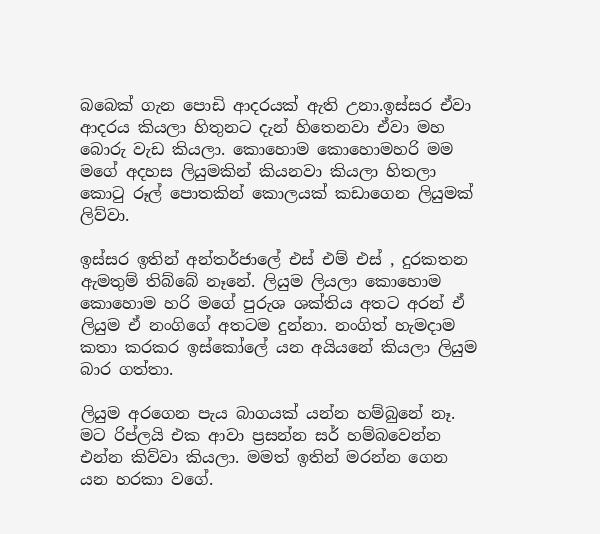බබෙක් ගැන පොඩි ආදරයක් ඇති උනා.ඉස්සර ඒවා ආදරය කියලා හිතුනට දැන් හිතෙනවා ඒවා මහ බොරු වැඩ කියලා. කොහොම කොහොමහරි මම මගේ අදහස ලියුමකින් කියනවා කියලා හිතලා කොටු රූල් පොතකින් කොලයක් කඩාගෙන ලියුමක් ලිව්වා.

ඉස්සර ඉතින් අන්තර්ජාලේ එස් එම් එස් , දුරකතන ඇමතුම් තිබ්බේ නෑනේ. ලියුම ලියලා කොහොම කොහොම හරි මගේ පුරුශ ශක්තිය අතට අරන් ඒ ලියුම ඒ නංගිගේ අතටම දුන්නා. නංගිත් හැමදාම කතා කරකර ඉස්කෝලේ යන අයියනේ කියලා ලියුම බාර ගත්තා.

ලියුම අරගෙන පැය බාගයක් යන්න හම්බුනේ නෑ. මට රිප්ලයි එක ආවා ප්‍රසන්න සර් හම්බවෙන්න එන්න කිව්වා කියලා. මමත් ඉතින් මරන්න ගෙන යන හරකා වගේ.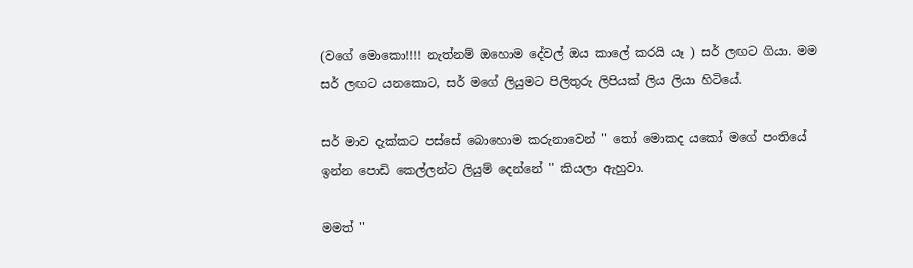(වගේ මොකො!!!! නැත්නම් ඔහොම දේවල් ඔය කාලේ කරයි යෑ ) සර් ලඟට ගියා. මම සර් ලඟට යනකොට, සර් මගේ ලියුමට පිලිතුරු ලිපියක් ලිය ලියා හිටියේ.

සර් මාව දැක්කට පස්සේ බොහොම කරුනාවෙන් '' තෝ මොකද යකෝ මගේ පංතියේ ඉන්න පොඩි කෙල්ලන්ට ලියුම් දෙන්නේ '' කියලා ඇහුවා.

මමත් ''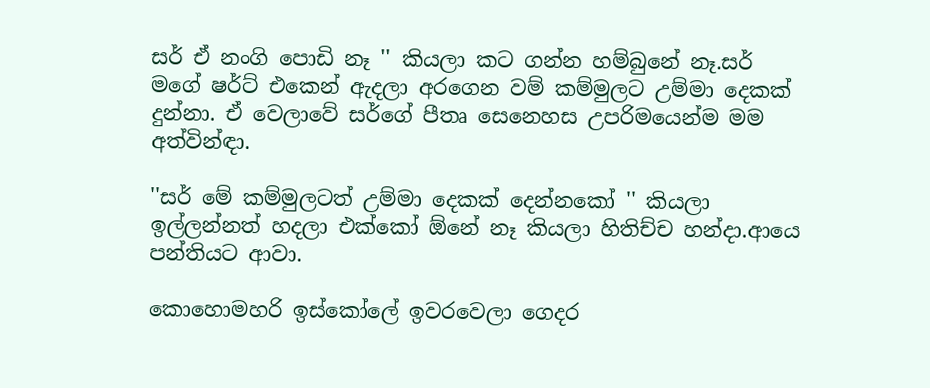සර් ඒ නංගි පොඩි නෑ '' කියලා කට ගන්න හම්බුනේ නෑ.සර් මගේ ෂර්ට් එකෙන් ඇදලා අරගෙන වම් කම්මුලට උම්මා දෙකක් දුන්නා. ඒ වෙලාවේ සර්ගේ පීතෘ සෙනෙහස උපරිමයෙන්ම මම අත්වින්ඳා.

''සර් මේ කම්මුලටත් උම්මා දෙකක් දෙන්නකෝ '' කියලා ඉල්ලන්නත් හදලා එක්කෝ ඕනේ නෑ කියලා හිතිච්ච හන්දා.ආයෙ පන්තියට ආවා.

කොහොමහරි ඉස්කෝලේ ඉවරවෙලා ගෙදර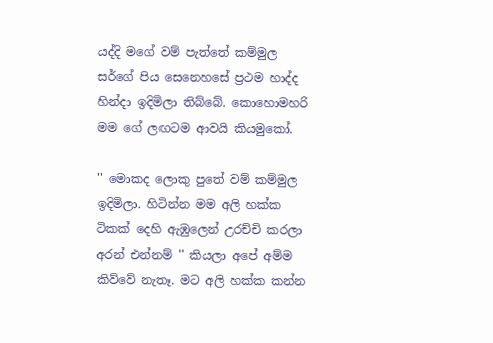යද්දි මගේ වම් පැත්තේ කම්මුල සර්ගේ පිය සෙනෙහසේ ප්‍රථම හාද්ද හින්දා ඉදිමිලා තිබ්බේ. කොහොමහරි මම ගේ ලඟටම ආවයි කියමුකෝ.

'' මොකද ලොකු පුතේ වම් කම්මුල ඉදිමිලා. හිටින්න මම අලි හක්ක ටිකක් දෙහි ඇඹුලෙන් උරච්චි කරලා අරන් එන්නම් '' කියලා අපේ අම්ම කිව්වේ නැතෑ. මට අලි හක්ක කන්න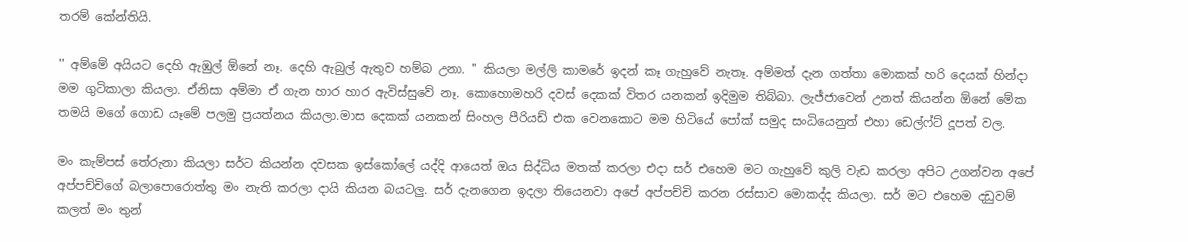තරම් කේන්තියි.

'' අම්මේ අයියට දෙහි ඇඹුල් ඕනේ නෑ. දෙහි ඇබුල් ඇතුව හම්බ උනා. '' කියලා මල්ලි කාමරේ ඉදන් කෑ ගැහුවේ නැතෑ. අම්මත් දැන ගත්තා මොකක් හරි දෙයක් හින්දා මම ගුටිකාලා කියලා. ඒනිසා අම්මා ඒ ගැන හාර හාර ඇවිස්සුවේ නෑ. කොහොමහරි දවස් දෙකක් විතර යනකන් ඉදිමුම තිබ්බා. ලැජ්ජාවෙන් උනත් කියන්න ඕනේ මේක තමයි මගේ ගොඩ යෑමේ පලමු ප්‍රයත්නය කියලා.මාස දෙකක් යනකන් සිංහල පීරියඩ් එක වෙනකොට මම හිටියේ පෝක් සමුද සංධියෙනුත් එහා ඩෙල්ෆ්ට් දූපත් වල.

මං කැම්පස් තේරුනා කියලා සර්ට කියන්න දවසක ඉස්කෝලේ යද්දි ආයෙත් ඔය සිද්ධිය මතක් කරලා එදා සර් එහෙම මට ගැහුවේ කුලි වැඩ කරලා අපිට උගන්වන අපේ අප්පච්චිගේ බලාපොරොත්තු මං නැති කරලා දායි කියන බයටලු. සර් දැනගෙන ඉදලා තියෙනවා අපේ අප්පච්චි කරන රස්සාව මොකද්ද කියලා. සර් මට එහෙම දඩුවම් කලත් මං තුන්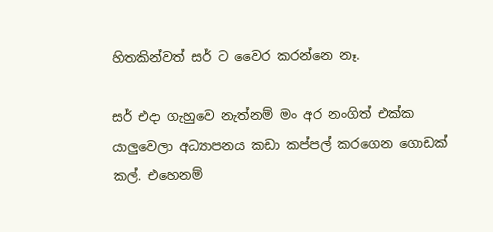හිතකින්වත් සර් ට වෛර කරන්නෙ නෑ.

සර් එදා ගැහුවෙ නැත්නම් මං අර නංගිත් එක්ක යාලුවෙලා අධ්‍යාපනය කඩා කප්පල් කරගෙන ගොඩක් කල්. එහෙනම්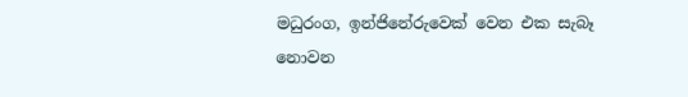මධුරංග, ඉන්ජිනේරුවෙක් වෙන එක සැබෑ නොවන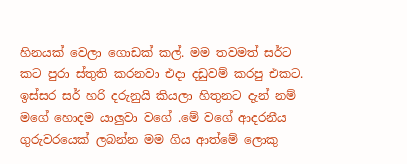හිනයක් වෙලා ගොඩක් කල්. මම තවමත් සර්ට කට පුරා ස්තුති කරනවා එදා දඩුවම් කරපු එකට. ඉස්සර සර් හරි දරුනුයි කියලා හිතුනට දැන් නම් මගේ හොදම යාලුවා වගේ .මේ වගේ ආදරනීය ගුරුවරයෙක් ලබන්න මම ගිය ආත්මේ ලොකු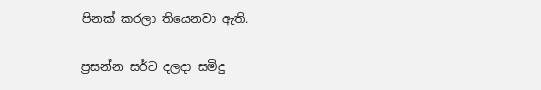පිනක් කරලා තියෙනවා ඇති.

ප්‍රසන්න සර්ට දලදා සමිදු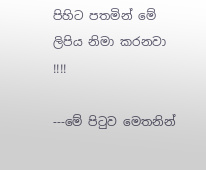පිහිට පතමින් මේ ලිපිය නිමා කරනවා !!!!

---මේ පිටුව මෙතනින්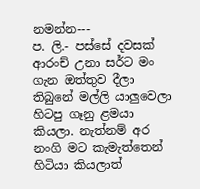නමන්න---
ප. ලි.- පස්සේ දවසක් ආරංච් උනා සර්ට මං ගැන ඔත්තුව දීලා තිබුනේ මල්ලි යාලුවෙලා හිටපු ගෑනු ළමයා කියලා. නැත්නම් අර නංගි මට කැමැත්තෙන් හිටියා කියලාත්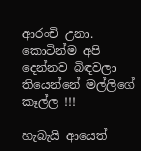ආරංචි උනා. කොටින්ම අපි දෙන්නව බිඳවලා තියෙන්නේ මල්ලිගේ කෑල්ල !!!

හැබැයි ආයෙත්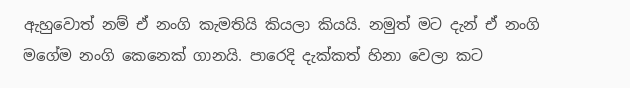ඇහුවොත් නම් ඒ නංගි කැමතියි කියලා කියයි. නමුත් මට දැන් ඒ නංගි මගේම නංගි කෙනෙක් ගානයි. පාරෙදි දැක්කත් හිනා වෙලා කට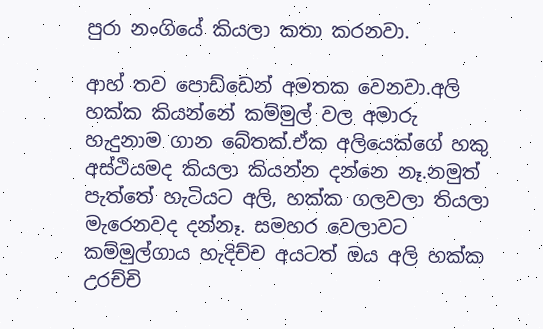පුරා නංගියේ කියලා කතා කරනවා.

ආහ් තව පොඩ්ඩෙන් අමතක වෙනවා.අලි හක්ක කියන්නේ කම්මුල් වල අමාරු හැදුනාම ගාන බේතක්.ඒක අලියෙක්ගේ හකු අස්ථියමද කියලා කියන්න දන්නෙ නෑ.නමුත් පැත්තේ හැටියට අලි, හක්ක ගලවලා තියලා මැරෙනවද දන්නෑ. සමහර වෙලාවට කම්මුල්ගාය හැදිච්ච අයටත් ඔය අලි හක්ක උරච්චි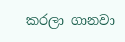කරලා ගානවා